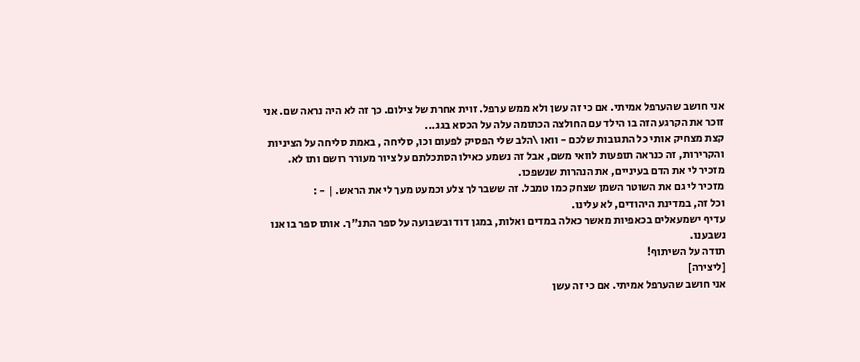אני חושב שהערפל אמיתי. אם כי זה עשן ולא ממש ערפל. זוית אחרת של צילום. כך זה לא היה נראה שם. אני זוכר את הקרגע הזה בו הילד עם החולצה הכתומה עלה על הכסא בגג...
קצת מצחיק אותי כל התגובות שלכם - וואו \הלב שלי הפסיק לפעום וכו, סליחה , באמת סליחה על הציניות והקרירות, זה כנראה תופעות לוואי משם, אבל זה נשמע כאילו הסתכלתם על ציור מעורר רושם ותו לא.
מזכיר לי את הדם בעיניים, את הנהרות שנשפכו.
מזכיר לי גם את השוטר השמן שצחק כמו טמבל. זה ששבר לך צלע וכמעט מעך לי את הראש. | - :
וכל זה, במדינת היהודים, לא עלינו.
עדיף ישמעאלים בכאפיות מאשר כאלה במדים ואלות, במגן דוד ובשבועה על ספר התנ"ך. אותו ספר בו אנו נשבענו.
תודה על השיתוף!
[ליצירה]
אני חושב שהערפל אמיתי. אם כי זה עשן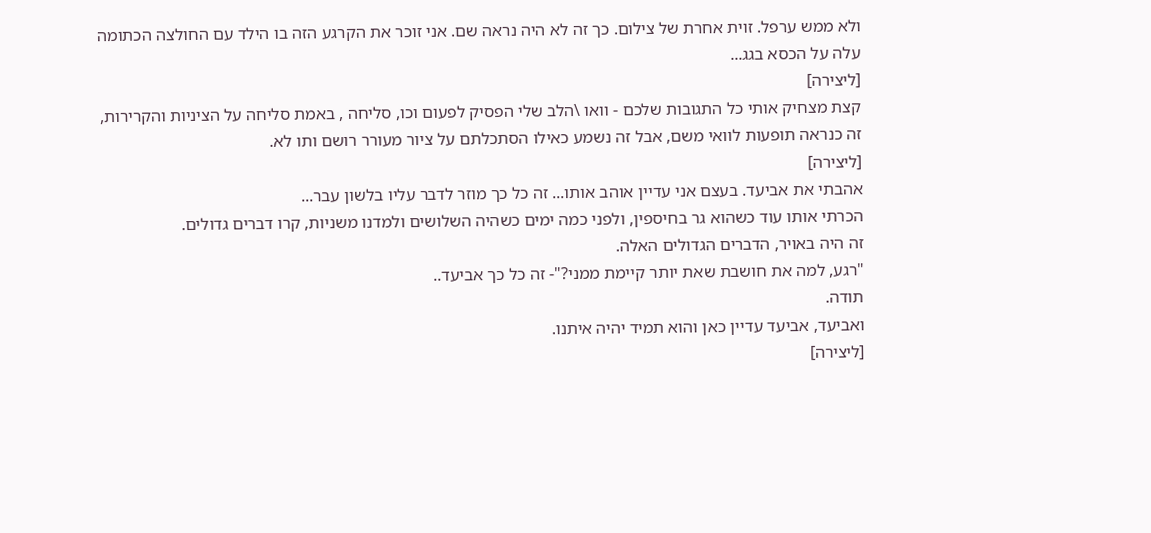ולא ממש ערפל. זוית אחרת של צילום. כך זה לא היה נראה שם. אני זוכר את הקרגע הזה בו הילד עם החולצה הכתומה עלה על הכסא בגג...
[ליצירה]
קצת מצחיק אותי כל התגובות שלכם - וואו \הלב שלי הפסיק לפעום וכו, סליחה , באמת סליחה על הציניות והקרירות, זה כנראה תופעות לוואי משם, אבל זה נשמע כאילו הסתכלתם על ציור מעורר רושם ותו לא.
[ליצירה]
אהבתי את אביעד. בעצם אני עדיין אוהב אותו... זה כל כך מוזר לדבר עליו בלשון עבר...
הכרתי אותו עוד כשהוא גר בחיספין, ולפני כמה ימים כשהיה השלושים ולמדנו משניות, קרו דברים גדולים.
זה היה באויר, הדברים הגדולים האלה.
"רגע, למה את חושבת שאת יותר קיימת ממני?"- זה כל כך אביעד..
תודה.
ואביעד, אביעד עדיין כאן והוא תמיד יהיה איתנו.
[ליצירה]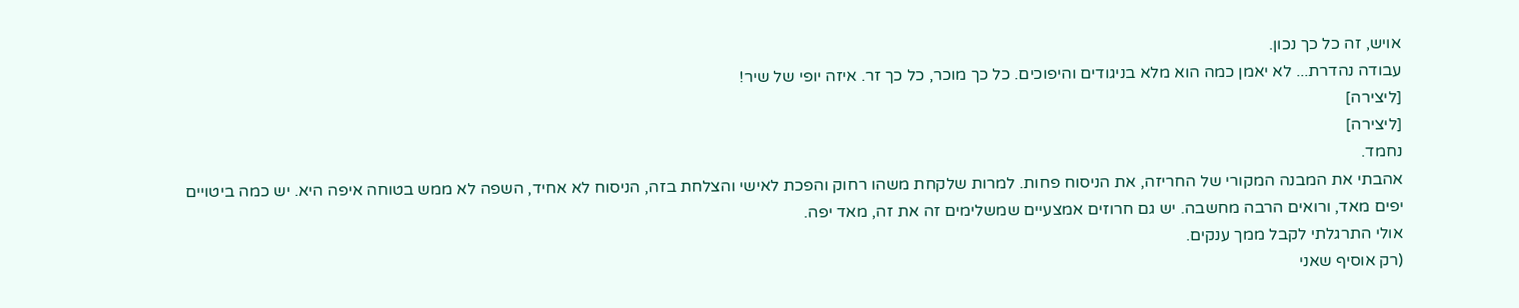אויש, זה כל כך נכון.
עבודה נהדרת... לא יאמן כמה הוא מלא בניגודים והיפוכים. כל כך מוכר, כל כך זר. איזה יופי של שיר!
[ליצירה]
[ליצירה]
נחמד.
אהבתי את המבנה המקורי של החריזה, את הניסוח פחות. למרות שלקחת משהו רחוק והפכת לאישי והצלחת בזה, הניסוח לא אחיד, השפה לא ממש בטוחה איפה היא. יש כמה ביטויים יפים מאד, ורואים הרבה מחשבה. יש גם חרוזים אמצעיים שמשלימים זה את זה, מאד יפה.
אולי התרגלתי לקבל ממך ענקים.
(רק אוסיף שאני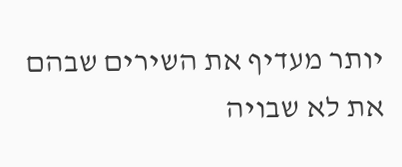יותר מעדיף את השירים שבהם את לא שבויה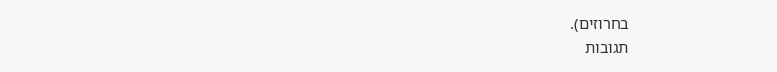בחרוזים).
תגובות